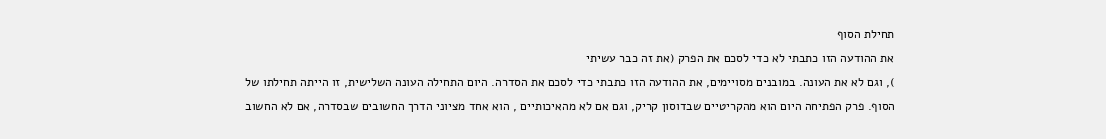תחילת הסוף
את ההודעה הזו כתבתי לא כדי לסכם את הפרק (את זה כבר עשיתי
), וגם לא את העונה. במובנים מסויימים, את ההודעה הזו כתבתי כדי לסכם את הסדרה. היום התחילה העונה השלישית, זו הייתה תחילתו של הסוף. פרק הפתיחה היום הוא מהקריטיים שבדוסון קריק, וגם אם לא מהאיכותיים , הוא אחד מציוני הדרך החשובים שבסדרה, אם לא החשוב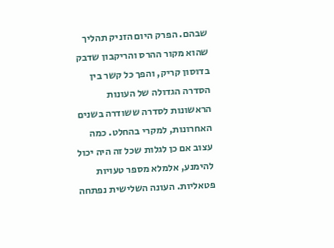שבהם. הפרק היום הזניק תהליך שהוא מקור ההרס והריקבון שדבק בדוסון קריק, והפך כל קשר בין הסדרה הגדולה של העונות הראשונות לסדרה ששודרה בשנים האחרונות, למקרי בהחלט. כמה עצוב אם כן לגלות שכל זה היה יכול להימנע, אלמלא מספר טעויות פטאליות. העונה השלישית נפתחה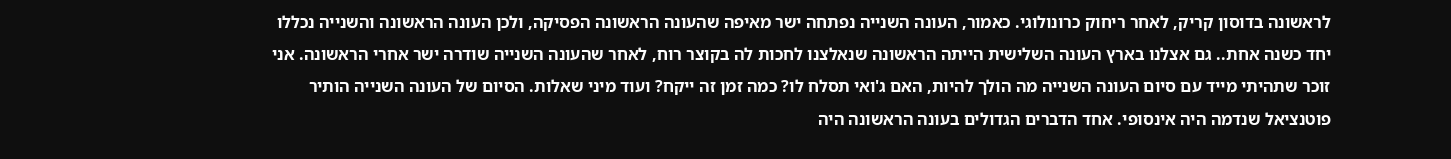לראשונה בדוסון קריק, לאחר ריחוק כרונולוגי. כאמור, העונה השנייה נפתחה ישר מאיפה שהעונה הראשונה הפסיקה, ולכן העונה הראשונה והשנייה נכללו יחד כשנה אחת.. גם אצלנו בארץ העונה השלישית הייתה הראשונה שנאלצנו לחכות לה בקוצר רוח, לאחר שהעונה השנייה שודרה ישר אחרי הראשונה. אני זוכר שתהיתי מייד עם סיום העונה השנייה מה הולך להיות, האם ג'ואי תסלח לו? כמה זמן זה ייקח? ועוד מיני שאלות. הסיום של העונה השנייה הותיר פוטנציאל שנדמה היה אינסופי. אחד הדברים הגדולים בעונה הראשונה היה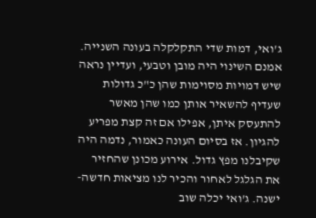ג'ואי, דמות שדי התקלקלה בעונה השנייה. אמנם השינוי היה מובן וטבעי, ועדיין נראה שיש דמויות מסוימות שהן כ"כ גדולות שעדיף להשאיר אותן כמו שהן מאשר להתעסק איתן, אפילו אם זה קצת מפריע להגיון. אז בסיום העונה כאמור, נדמה היה שקיבלנו מפץ גדול. אירוע מכונן שהחזיר את הגלגל לאחור והכיר לנו מציאות חדשה-ישנה. ג'ואי יכלה שוב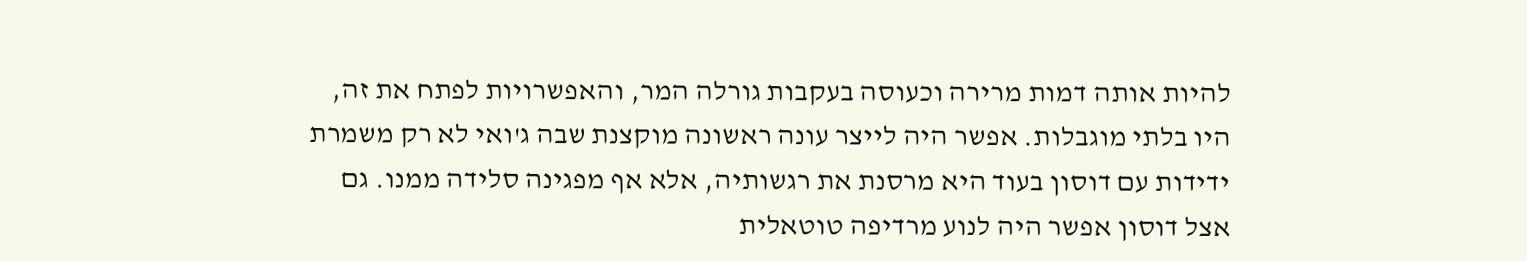להיות אותה דמות מרירה וכעוסה בעקבות גורלה המר, והאפשרויות לפתח את זה, היו בלתי מוגבלות. אפשר היה לייצר עונה ראשונה מוקצנת שבה ג'ואי לא רק משמרת ידידות עם דוסון בעוד היא מרסנת את רגשותיה, אלא אף מפגינה סלידה ממנו. גם אצל דוסון אפשר היה לנוע מרדיפה טוטאלית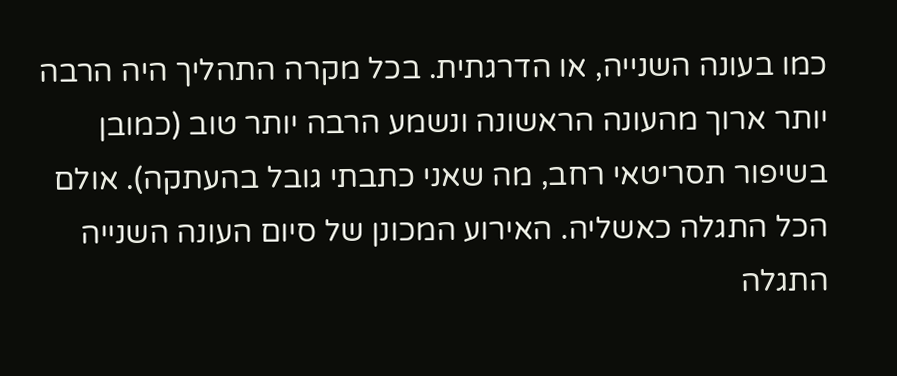כמו בעונה השנייה, או הדרגתית. בכל מקרה התהליך היה הרבה יותר ארוך מהעונה הראשונה ונשמע הרבה יותר טוב (כמובן בשיפור תסריטאי רחב, מה שאני כתבתי גובל בהעתקה). אולם הכל התגלה כאשליה. האירוע המכונן של סיום העונה השנייה התגלה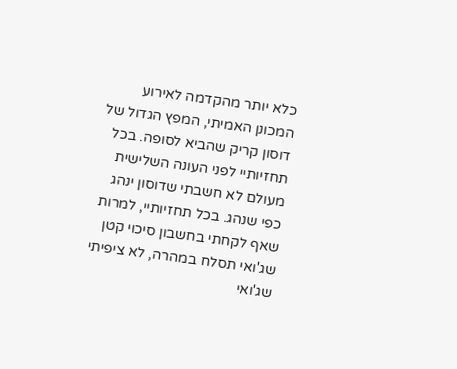כלא יותר מהקדמה לאירוע המכונן האמיתי, המפץ הגדול של דוסון קריק שהביא לסופה. בכל תחזיותיי לפני העונה השלישית מעולם לא חשבתי שדוסון ינהג כפי שנהג. בכל תחזיותיי, למרות שאף לקחתי בחשבון סיכוי קטן שג'ואי תסלח במהרה, לא ציפיתי שג'ואי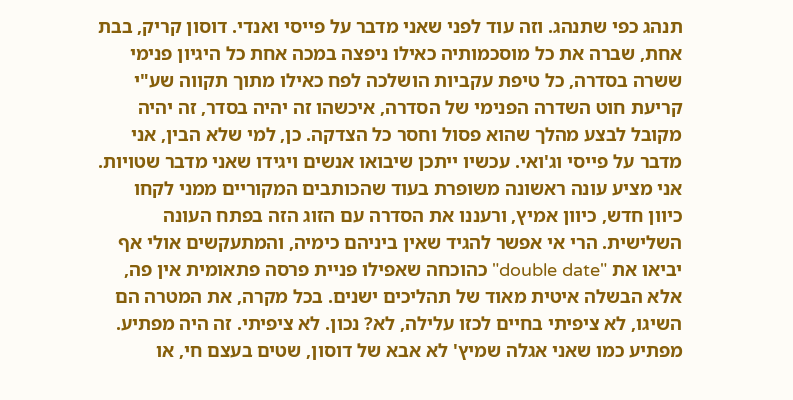תנהג כפי שתנהג. וזה עוד לפני שאני מדבר על פייסי ואנדי. דוסון קריק, בבת אחת, שברה את כל מוסכמותיה כאילו ניפצה במכה אחת כל היגיון פנימי ששרה בסדרה, כל טיפת עקביות הושלכה לפח כאילו מתוך תקווה שע"י קריעת חוט השדרה הפנימי של הסדרה, איכשהו זה יהיה בסדר, זה יהיה מקובל לבצע מהלך שהוא פסול וחסר כל הצדקה. כן, למי שלא הבין, אני מדבר על פייסי וג'ואי. עכשיו ייתכן שיבואו אנשים ויגידו שאני מדבר שטויות. אני מציע עונה ראשונה משופרת בעוד שהכותבים המקוריים ממני לקחו כיוון חדש, כיוון אמיץ, ורעננו את הסדרה עם הזוג הזה בפתח העונה השלישית. הרי אי אפשר להגיד שאין ביניהם כימיה, והמתעקשים אולי אף יביאו את "double date" כהוכחה שאפילו פניית פרסה פתאומית אין פה, אלא הבשלה איטית מאוד של תהליכים ישנים. בכל מקרה, את המטרה הם השיגו, לא ציפיתי בחיים לכזו עלילה, לא? נכון. לא ציפיתי. זה היה מפתיע. מפתיע כמו שאני אגלה שמיץ' לא אבא של דוסון, שטים בעצם חי, או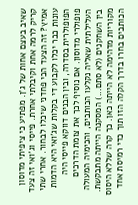שאיב בעצם אחות של ג'ן. מפתיע כי ציפיתי מדוסון קריק לרמה אחת וקיבלתי אחרת. פייסי וג'ואי זה צעד אמיץ? זה הצעד הכי פחדני שיכלו לבחור. אחרי שתי עונות כבר יכלו לקבוע די בקלות שג'ואי היא הדמות הפופולרית בסדרה, ובין הבנים דווקא פייסי היה פופולרי מדוסון. אם נוסיף לכך את צומת הדרכים העלילתית שאליה נקלעו הכותבים, והכימיה המעולה בין השחקנים (לא סתם...) המסקנה הייתה מתבקשת. מקוריות מדהימה לא הייתה כאן. כך קרה שללא היסוס הכותבים בחרו בדרך הקלה הזו תוך כדי רמיסת אחד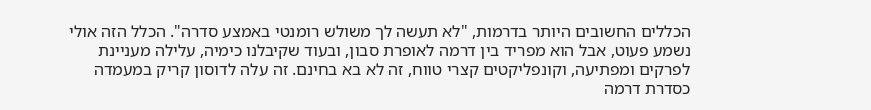הכללים החשובים היותר בדרמות, "לא תעשה לך משולש רומנטי באמצע סדרה". הכלל הזה אולי נשמע פעוט, אבל הוא מפריד בין דרמה לאופרת סבון, ובעוד שקיבלנו כימיה, עלילה מעניינת לפרקים ומפתיעה, וקונפליקטים קצרי טווח, זה לא בא בחינם. זה עלה לדוסון קריק במעמדה כסדרת דרמה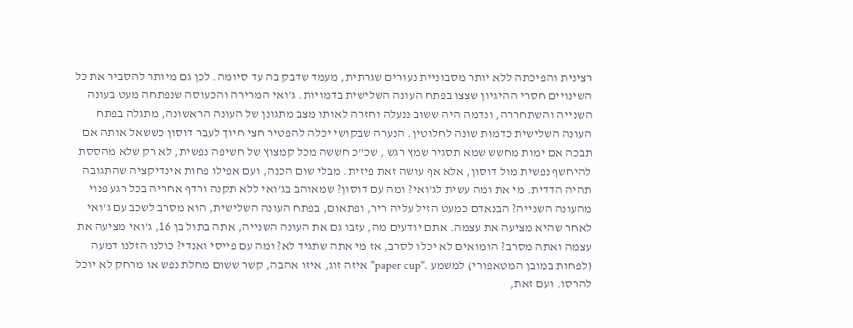רצינית והפיכתה ללא יותר מסבוניית נעורים שגרתית, מעמד שדבק בה עד סיומה. לכן גם מיותר להסביר את כל השינויים חסרי ההיגיון שצצו בפתח העונה השלישית בדמויות. ג'ואי המרירה והכעוסה שנפתחה מעט בעונה השנייה והשתחררה, ונדמה היה ששוב ננעלה וחזרה לאותו מצב מתגונן של העונה הראשונה, מתגלה בפתח העונה השלישית כדמות שונה לחלוטין. הנערה שבקושי יכלה להפטיר חצי חיוך לעבר דוסון כששאל אותה אם תבכה אם ימות מחשש שמא תסגיר שמץ רגש , שכ"כ חששה מכל קמצוץ של חשיפה נפשית, לא רק שלא מהססת להיחשף נפשית מול דוסון, אלא אף עושה זאת פיזית. מבלי שום הכנה, ועם אפילו פחות אינדיקציה שהתגובה תהיה הדדית. מי את ומה עשית לג'ואי? ומה עם דוסון? שמאוהב בג'ואי ללא תקנה ורדף אחריה בכל רגע פנוי מהעונה השנייה? הבנאדם כמעט הזיל עליה ריר, ופתאום, בפתח העונה השלישית, הוא מסרב לשכב עם ג'ואי לאחר שהיא מציעה את עצמה. אתם יודעים מה, עזבו גם את העונה השנייה, אתה בתול בן 16, ג'ואי מציעה את עצמה ואתה מסרב? הומואים לא יכלו לסרב, אז מי אתה שתגיד לא? ומה עם פייסי ואנדי? כולנו הזלנו דמעה (לפחות במובן המטאפורי) למשמע ."paper cup" איזה זוג, איזו אהבה, קשר ששום מחלת נפש או מרחק לא יוכל להרסו. ועם זאת,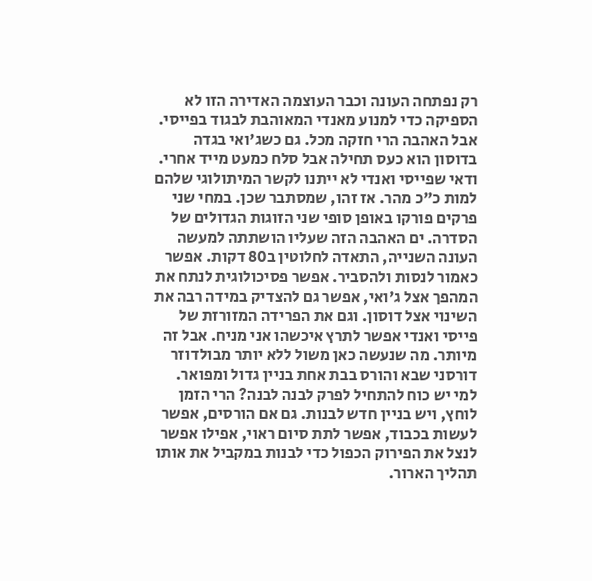רק נפתחה העונה וכבר העוצמה האדירה הזו לא הספיקה כדי למנוע מאנדי המאוהבת לבגוד בפייסי. אבל האהבה הרי חזקה מכל. גם כשג'ואי בגדה בדוסון הוא כעס תחילה אבל סלח כמעט מייד אחרי. ודאי שפייסי ואנדי לא ייתנו לקשר המיתולוגי שלהם למות כ"כ מהר. אז זהו, שמסתבר שכן. במחי שני פרקים פורקו באופן סופי שני הזוגות הגדולים של הסדרה. ים האהבה הזה שעליו הושתתה למעשה העונה השנייה, התאדה לחלוטין ב80 דקות. אפשר כאמור לנסות ולהסביר. אפשר פסיכולוגית לנתח את המהפך אצל ג'ואי, אפשר גם להצדיק במידה רבה את השינוי אצל דוסון. וגם את הפרידה המזורזת של פייסי ואנדי אפשר לתרץ איכשהו אני מניח. אבל זה מיותר. מה שנעשה כאן משול ללא יותר מבולדוזר דורסני שבא והורס בבת אחת בניין גדול ומפואר. למי יש כוח להתחיל לפרק לבנה לבנה? הרי הזמן לוחץ, ויש בניין חדש לבנות. גם אם הורסים, אפשר לעשות בכבוד, אפשר לתת סיום ראוי, אפילו אפשר לנצל את הפירוק הכפול כדי לבנות במקביל את אותו תהליך הארור.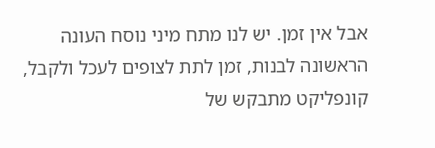אבל אין זמן. יש לנו מתח מיני נוסח העונה הראשונה לבנות, זמן לתת לצופים לעכל ולקבל, קונפליקט מתבקש של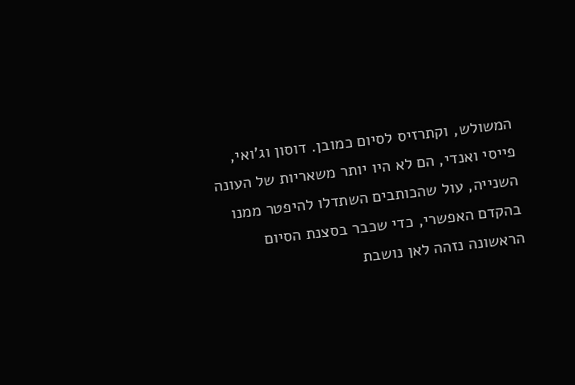המשולש, וקתרזיס לסיום כמובן. דוסון וג'ואי, פייסי ואנדי, הם לא היו יותר משאריות של העונה השנייה, עול שהכותבים השתדלו להיפטר ממנו בהקדם האפשרי, כדי שכבר בסצנת הסיום הראשונה נזהה לאן נושבת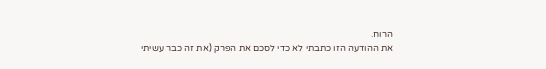הרוח.
את ההודעה הזו כתבתי לא כדי לסכם את הפרק (את זה כבר עשיתי